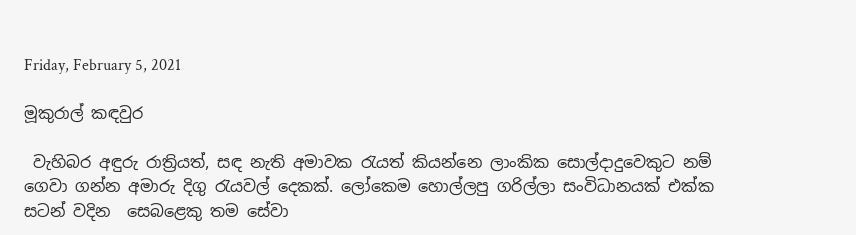Friday, February 5, 2021

මූකුරාල් කඳවුර

 වැහිබර අඳුරු රාත්‍රියත්, සඳ නැති අමාවක රැයත් කියන්නෙ ලාංකික සොල්දාදුවෙකුට නම්  ගෙවා ගන්න අමාරු දිගු රැයවල් දෙකක්. ලෝකෙම හොල්ලපු ගරිල්ලා සංවිධානයක් එක්ක සටන් වදින  සෙබළෙකු තම සේවා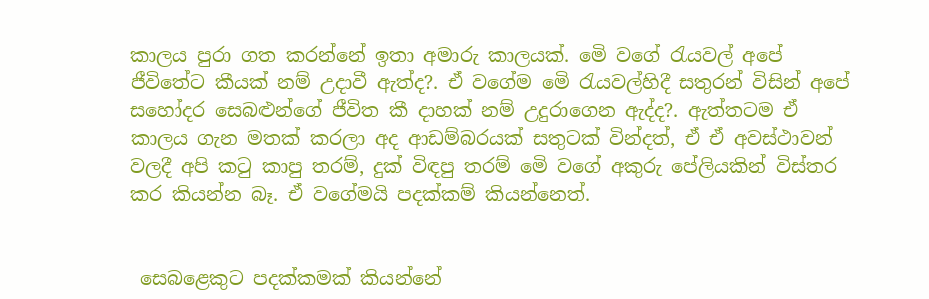කාලය පුරා ගත කරන්නේ ඉතා අමාරු කාලයක්. මෙි වගේ රැයවල් අපේ ජීවිතේට කීයක් නම් උදාවී ඇත්ද?. ඒ වගේම මෙි රැයවල්හිදී සතුරන් විසින් අපේ සහෝදර සෙබළුන්ගේ ජීවිත කී දාහක් නම් උදුරාගෙන ඇද්ද?. ඇත්තටම ඒ කාලය ගැන මතක් කරලා අද ආඩම්බරයක් සතුටක් වින්දත්, ඒ ඒ අවස්ථාවන් වලදී අපි කටු කාපු තරම්, දුක් විඳපු තරම් මෙි වගේ අකුරු පේලියකින් විස්තර කර කියන්න බෑ. ඒ වගේමයි පදක්කම් කියන්නෙත්.


 සෙබළෙකුට පදක්කමක් කියන්නේ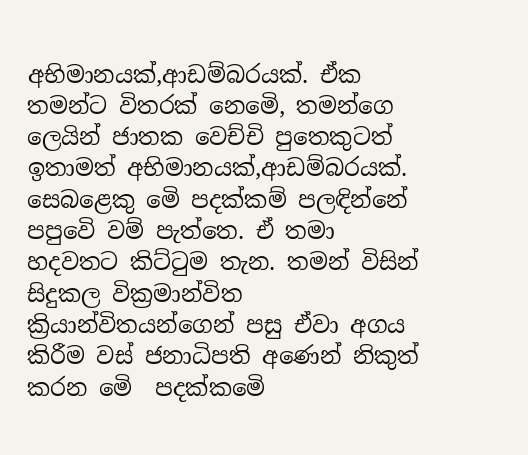අභිමානයක්,ආඩම්බරයක්. ඒක තමන්ට විතරක් නෙමෙි, තමන්ගෙ ලෙයින් ජාතක වෙච්චි පුතෙකුටත් ඉතාමත් අභිමානයක්,ආඩම්බරයක්. සෙබළෙකු මෙි පදක්කම් පලඳින්නේ පපුවෙි වම් පැත්තෙ. ඒ තමා හදවතට කිට්ටුම තැන. තමන් විසින් සිදුකල වික්‍රමාන්විත ක්‍රියාන්විතයන්ගෙන් පසු ඒවා අගය කිරීම වස් ජනාධිපති අණෙන් නිකුත් කරන මෙි  පදක්කමෙි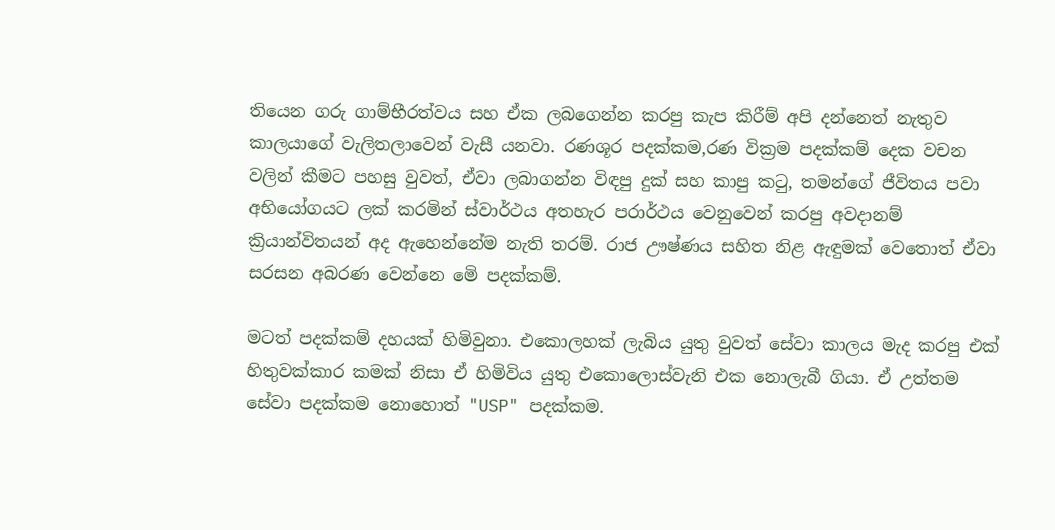තියෙන ගරු ගාම්භීරත්වය සහ ඒක ලබගෙන්න කරපු කැප කිරීම් අපි දන්නෙත් නැතුව කාලයාගේ වැලිතලාවෙන් වැසී යනවා. රණශූර පදක්කම,රණ වික්‍රම පදක්කම් දෙක වචන වලින් කීමට පහසු වුවත්, ඒවා ලබාගන්න විඳපු දුක් සහ කාපු කටු, තමන්ගේ ජීවිතය පවා අභියෝගයට ලක් කරමින් ස්වාර්ථය අතහැර පරාර්ථය වෙනුවෙන් කරපු අවදානම් ක්‍රියාන්විතයන් අද ඇහෙන්නේම නැති තරම්. රාජ ඌෂ්ණය සහිත නිළ ඇඳුමක් වෙතොත් ඒවා සරසන අබරණ වෙන්නෙ මෙි පදක්කම්.

මටත් පදක්කම් දහයක් හිමිවුනා. එකොලහක් ලැබිය යුතු වුවත් සේවා කාලය මැද කරපු එක් හිතුවක්කාර කමක් නිසා ඒ හිමිවිය යුතු එකොලොස්වැනි එක නොලැබී ගියා. ඒ උත්තම සේවා පදක්කම නොහොත් "USP" පදක්කම.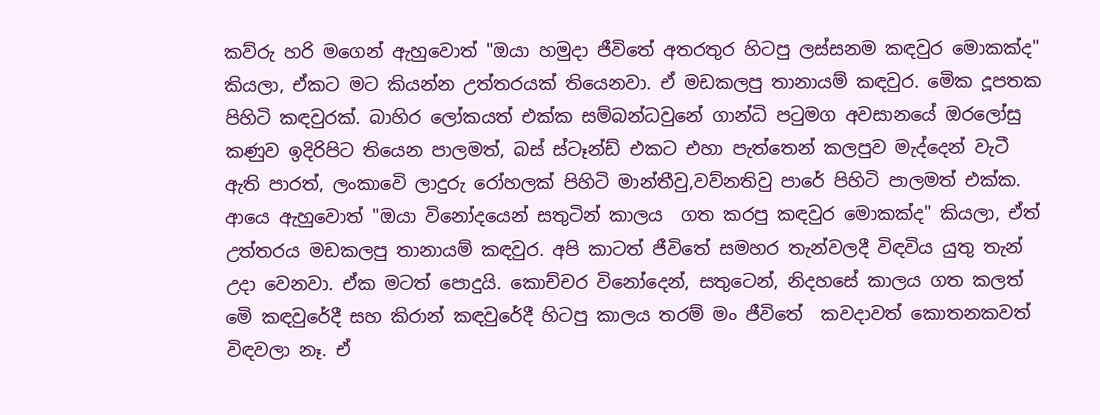කව්රු හරි මගෙන් ඇහුවොත් "ඔයා හමුදා ජීවිතේ අතරතුර හිටපු ලස්සනම කඳවුර මොකක්ද" කියලා, ඒකට මට කියන්න උත්තරයක් තියෙනවා. ඒ මඩකලපු තානායම් කඳවුර. මෙික දූපතක පිහිටි කඳවුරක්. බාහිර ලෝකයත් එක්ක සම්බන්ධවුනේ ගාන්ධි පටුමග අවසානයේ ඔරලෝසු කණුව ඉදිරිපිට තියෙන පාලමත්, බස් ස්ටෑන්ඩ් එකට එහා පැත්තෙන් කලපුව මැද්දෙන් වැටී ඇති පාරත්, ලංකාවෙි ලාදුරු රෝහලක් පිහිටි මාන්තීවු,වව්නතිවු පාරේ පිහිටි පාලමත් එක්ක. ආයෙ ඇහුවොත් "ඔයා විනෝදයෙන් සතුටින් කාලය  ගත කරපු කඳවුර මොකක්ද" කියලා, ඒත් උත්තරය මඩකලපු තානායම් කඳවුර. අපි කාටත් ජීවිතේ සමහර තැන්වලදී විඳවිය යුතු තැන් උදා වෙනවා. ඒක මටත් පොදුයි. කොච්චර විනෝදෙන්, සතුටෙන්, නිදහසේ කාලය ගත කලත් මෙි කඳවුරේදී සහ කිරාන් කඳවුරේදී හිටපු කාලය තරම් මං ජීවිතේ  කවදාවත් කොතනකවත් විඳවලා නෑ. ඒ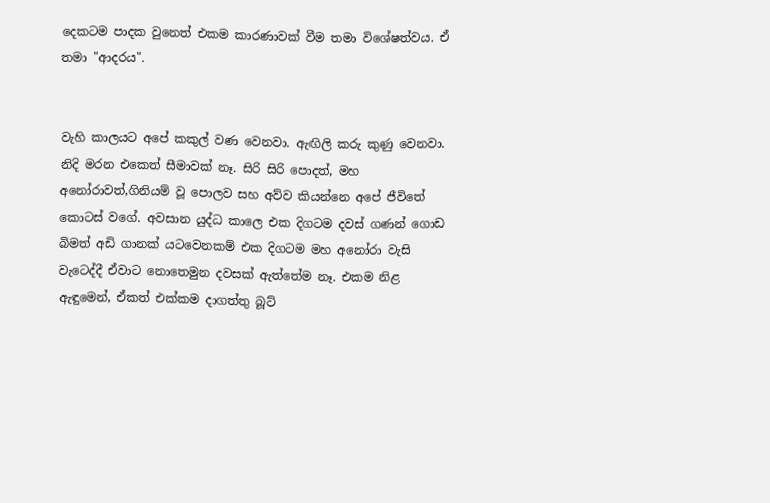දෙකටම පාදක වුනෙත් එකම කාරණාවක් වීම තමා විශේෂත්වය. ඒ තමා "ආදරය".


වැහි කාලයට අපේ කකුල් වණ වෙනවා. ඇඟිලි කරු කුණු වෙනවා. නිදි මරන එකෙත් සීමාවක් නෑ. සිරි සිරි පොදත්, මහ අනෝරාවත්,ගිනියම් වූ පොලව සහ අව්ව කියන්නෙ අපේ ජීවිතේ කොටස් වගේ. අවසාන යුද්ධ කාලෙ එක දිගටම දවස් ගණන් ගොඩ බිමත් අඩි ගානක් යටවෙනකම් එක දිගටම මහ අනෝරා වැසි වැටෙද්දී ඒවාට නොතෙමුන දවසක් ඇත්තේම නෑ. එකම නිළ ඇඳුමෙන්, ඒකත් එක්කම දාගත්තු බූට්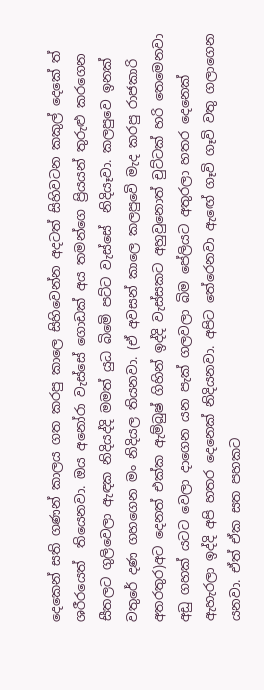දෙකෙන් සති ගණන් කාලය ගත කරපු කාලෙ සිහිවෙන්න අදටත් සිහිවටන කකුල් දෙකේ ත් ශරීරයෙත්  තියෙනවා. ඔය අනෝරා වැස්සේ ගොඩක් අය තමන්ගෙ ප්‍රියයන් තුරුළු කරගෙන සීතලට ගුලිවෙලා ඇඳක නිදියද්දි මමත් යුධ බිමෙි පට්ට වැස්සේ  නිදියෑවා. කලපුවෙ ඉනක් වතුරේ දණ ගහගෙන මං නිදියල තියනවා. (ඒ අවසන් කාලෙ කලපුවෙි මැද කරපු රාජකාරි අතරතුර)අට දෙනත් එක්ක ඇම්බුෂ් ගිහින් ඉද්දි වැස්සකට අහුවුනොත් චුට්ටක් හරි තෙමෙනවා අඩු ගහක් යටට වෙලා දාගෙන යන පැක් ගලවලා බිම පේලියට අතුරලා හතර දෙනෙක් ඇහැරලා ඉද්දි අපි හතර දෙනෙක් නිදියනවා. අපිට තේරෙනවා ඇඟේ ගෑවි ගෑවි වතු ගලාගෙන යනවා. ඒත් ඒක සත පහකට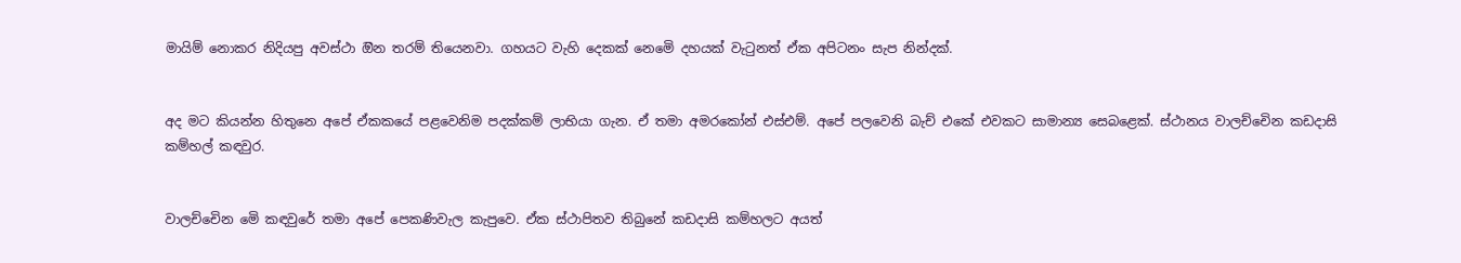මායිම් නොකර නිදියපු අවස්ථා ඔින තරම් තියෙනවා. ගහයට වැහි දෙකක් නෙමෙි දහයක් වැටුනත් ඒක අපිටනං සැප නින්දක්.


අද මට කියන්න හිතුනෙ අපේ ඒකකයේ පළවෙනිම පදක්කම් ලාභියා ගැන. ඒ තමා අමරකෝන් එස්එම්. අපේ පලවෙනි බැච් එකේ එවකට සාමාන්‍ය සෙබළෙක්. ස්ථානය වාලච්චෙින කඩදාසි කම්හල් කඳවුර.


වාලච්චෙින මෙි කඳවුරේ තමා අපේ පෙකණිවැල කැපුවෙ. ඒක ස්ථාපිතව තිබුනේ කඩදාසි කම්හලට අයත්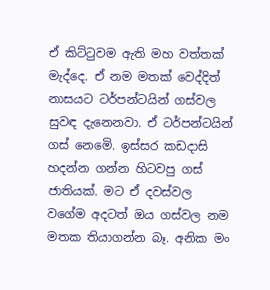ඒ කිට්ටුවම ඇති මහ වත්තක් මැද්දෙ. ඒ නම මතක් වෙද්දිත් නාසයට ටර්පන්ටයින් ගස්වල සුවඳ දැනෙනවා. ඒ ටර්පන්ටයින් ගස් නෙමෙි. ඉස්සර කඩදාසි හදන්න ගන්න හිටවපු ගස් ජාතියක්. මට ඒ දවස්වල වගේම අදටත් ඔය ගස්වල නම මතක තියාගන්න බෑ. අනික මං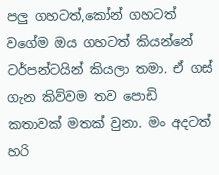පලු ගහටත්,කෝන් ගහටත් වගේම ඔය ගහටත් කියන්නේ ටර්පන්ටයින් කියලා තමා. ඒ ගස් ගැන කිව්වම තව පොඩි කතාවක් මතක් වුනා. මං අදටත් හරි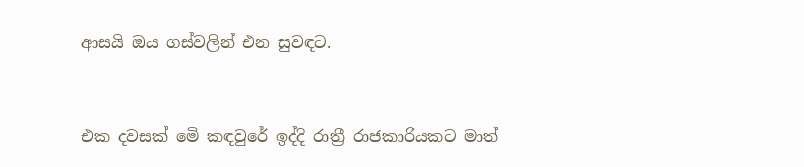ආසයි ඔය ගස්වලින් එන සුවඳට.


එක දවසක් මෙි කඳවුරේ ඉද්දි රාත්‍රී රාජකාරියකට මාත්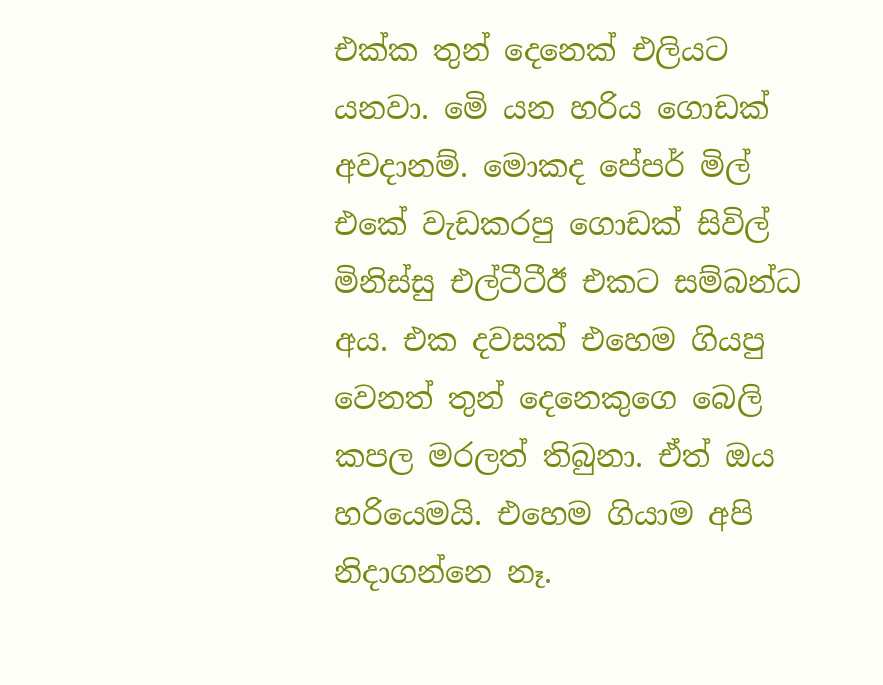එක්ක තුන් දෙනෙක් එලියට යනවා. මෙි යන හරිය ගොඩක් අවදානම්. මොකද පේපර් මිල් එකේ වැඩකරපු ගොඩක් සිවිල් මිනිස්සු එල්ටීටීඊ එකට සම්බන්ධ අය. එක දවසක් එහෙම ගියපු වෙනත් තුන් දෙනෙකුගෙ බෙලි කපල මරලත් තිබුනා. ඒත් ඔය හරියෙමයි. එහෙම ගියාම අපි නිදාගන්නෙ නෑ.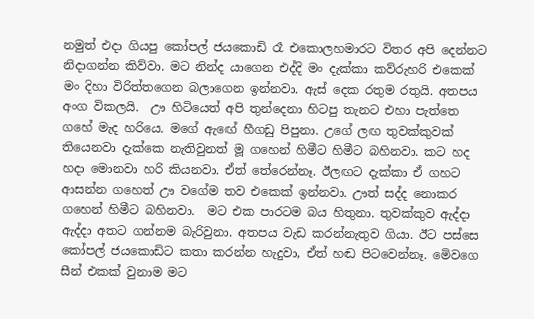නමුත් එදා ගියපු කෝපල් ජයකොඩි රෑ එකොලහමාරට විතර අපි දෙන්නට නිදාගන්න කිව්වා. මට නින්ද යාගෙන එද්දි මං දැක්කා කව්රුහරි එකෙක් මං දිහා විරිත්තගෙන බලාගෙන ඉන්නවා. ඇස් දෙක රතුම රතුයි. අතපය අංග විකලයි.  ඌ හිටියෙත් අපි තුන්දෙනා හිටපු තැනට එහා පැත්තෙ ගහේ මැද හරියෙ. මගේ ඇඟේ හීගඩු පිපුනා. උගේ ලඟ තුවක්කුවක් තියෙනවා දැක්කෙ නැතිවුනත් මූ ගහෙන් හිමීට හිමීට බහිනවා. කට හද හදා මොනවා හරි කියනවා. ඒත් තේරෙන්නෑ. ඊලඟට දැක්කා ඒ ගහට ආසන්න ගහෙත් ඌ වගේම තව එකෙක් ඉන්නවා. ඌත් සද්ද නොකර ගහෙන් හිමීට බහිනවා.  මට එක පාරටම බය හිතුනා. තුවක්කුව ඇද්දා ඇද්දා අතට ගන්නම බැරිවුනා. අතපය වැඩ කරන්නැතුව ගියා. ඊට පස්සෙ කෝපල් ජයකොඩිට කතා කරන්න හැදුවා, ඒත් හඬ පිටවෙන්නෑ. මෙිවගෙ සීන් එකක් වුනාම මට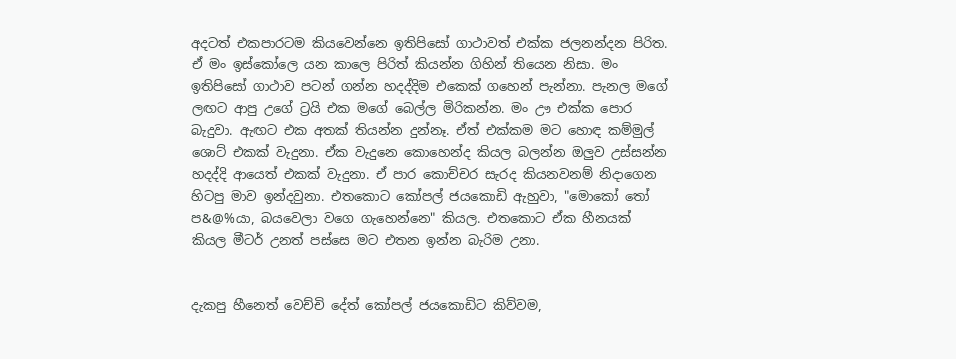අදටත් එකපාරටම කියවෙන්නෙ ඉතිපිසෝ ගාථාවත් එක්ක ජලනන්දන පිරිත. ඒ මං ඉස්කෝලෙ යන කාලෙ පිරිත් කියන්න ගිහින් තියෙන නිසා. මං ඉතිපිසෝ ගාථාව පටන් ගන්න හදද්දිම එකෙක් ගහෙන් පැන්නා. පැනල මගේ ලඟට ආපු උගේ ට්‍රයි එක මගේ බෙල්ල මිරිකන්න. මං ඌ එක්ක පොර බැදුවා. ඇඟට එක අතක් තියන්න දුන්නෑ. ඒත් එක්කම මට හොඳ කම්මුල් ශොට් එකක් වැදුනා. ඒක වැදුනෙ කොහෙන්ද කියල බලන්න ඔලුව උස්සන්න හදද්දි ආයෙත් එකක් වැදුනා. ඒ පාර කොච්චර සැරද කියනවනම් නිදාගෙන හිටපු මාව ඉන්දවුනා. එතකොට කෝපල් ජයකොඩි ඇහුවා, "මොකෝ තෝ ප&@%යා, බයවෙලා වගෙ ගැහෙන්නෙ" කියල. එතකොට ඒක හීනයක් කියල මීටර් උනත් පස්සෙ මට එතන ඉන්න බැරිම උනා.


දැකපු හීනෙත් වෙච්චි දේත් කෝපල් ජයකොඩිට කිව්වම,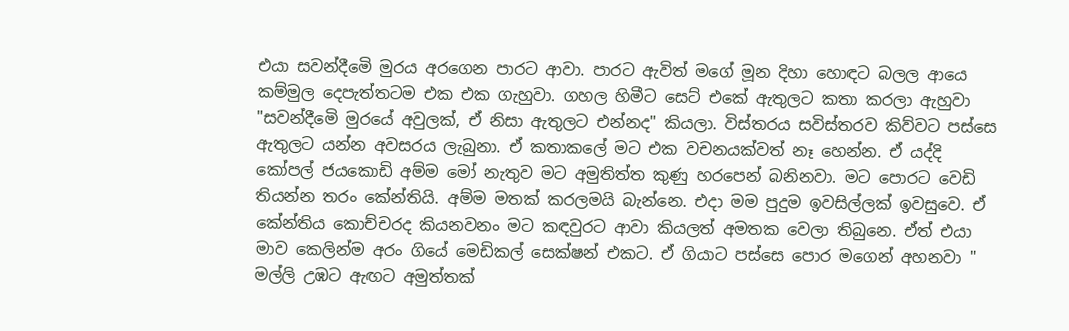එයා සවන්දීමෙි මුරය අරගෙන පාරට ආවා. පාරට ඇවිත් මගේ මූන දිහා හොඳට බලල ආයෙ කම්මුල දෙපැත්තටම එක එක ගැහුවා. ගහල හිමීට සෙට් එකේ ඇතුලට කතා කරලා ඇහුවා  "සවන්දීමෙි මුරයේ අවුලක්, ඒ නිසා ඇතුලට එන්නද" කියලා. විස්තරය සවිස්තරව කිව්වට පස්සෙ ඇතුලට යන්න අවසරය ලැබුනා. ඒ කතාකලේ මට එක වචනයක්වත් නෑ හෙන්න. ඒ යද්දි කෝපල් ජයකොඩි අම්ම මෝ නැතුව මට අමුතිත්ත කුණු හරපෙන් බනිනවා. මට පොරට වෙඩි තියන්න තරං කේන්තියි. අම්ම මතක් කරලමයි බැන්නෙ. එදා මම පුදුම ඉවසිල්ලක් ඉවසුවෙ. ඒ කේන්තිය කොච්චරද කියනවනං මට කඳවුරට ආවා කියලත් අමතක වෙලා තිබුනෙ. ඒත් එයා මාව කෙලින්ම අරං ගියේ මෙඩිකල් සෙක්ෂන් එකට. ඒ ගියාට පස්සෙ පොර මගෙන් අහනවා " මල්ලි උඹට ඇඟට අමුත්තක්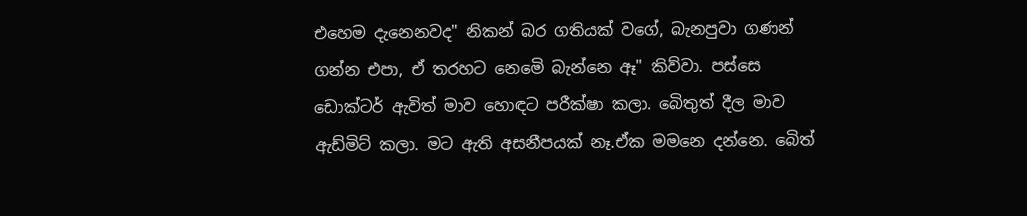එහෙම දැනෙනවද" නිකන් බර ගතියක් වගේ, බැනපුවා ගණන් ගන්න එපා, ඒ තරහට නෙමෙි බැන්නෙ ඈ" කිව්වා. පස්සෙ ඩොක්ටර් ඇවිත් මාව හොඳට පරීක්ෂා කලා. බෙිතුත් දීල මාව ඇඩ්මිට් කලා. මට ඇති අසනීපයක් නෑ.ඒක මමනෙ දන්නෙ. බෙිත්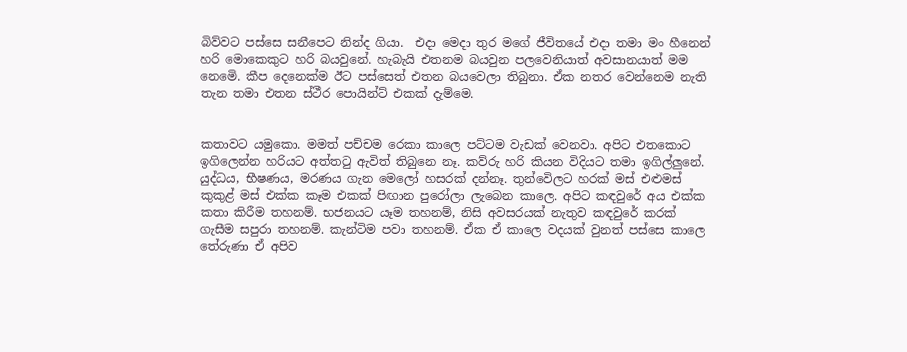බිව්වට පස්සෙ සනීපෙට නින්ද ගියා.  එදා මෙදා තුර මගේ ජීවිතයේ එදා තමා මං හීනෙන් හරි මොකෙකුට හරි බයවුනේ. හැබැයි එතනම බයවුන පලවෙනියාත් අවසානයාත් මම නෙමෙි. කීප දෙනෙක්ම ඊට පස්සෙත් එතන බයවෙලා තිබුනා. ඒක නතර වෙන්නෙම නැති තැන තමා එතන ස්ථීර පොයින්ට් එකක් දැම්මෙ.


කතාවට යමුකො. මමත් පච්චම රෙකා කාලෙ පට්ටම වැඩක් වෙනවා. අපිට එතකොට ඉගිලෙන්න හරියට අත්තටු ඇවිත් තිබුනෙ නෑ. කව්රු හරි කියන විදියට තමා ඉගිල්ලුනේ. යුද්ධය, භීෂණය, මරණය ගැන මෙලෝ හසරක් දන්නෑ. තුන්වෙිලට හරක් මස් එළුමස් කුකුළ් මස් එක්ක කෑම එකක් පිඟාන පුරෝලා ලැබෙන කාලෙ. අපිට කඳවුරේ අය එක්ක කතා කිරීම තහනම්. භජනයට යෑම තහනම්, නිසි අවසරයක් නැතුව කඳවුරේ කරක් ගැසීම සපුරා තහනම්. කැන්ටිම පවා තහනම්. ඒක ඒ කාලෙ වදයක් වුනත් පස්සෙ කාලෙ තේරුණා ඒ අපිව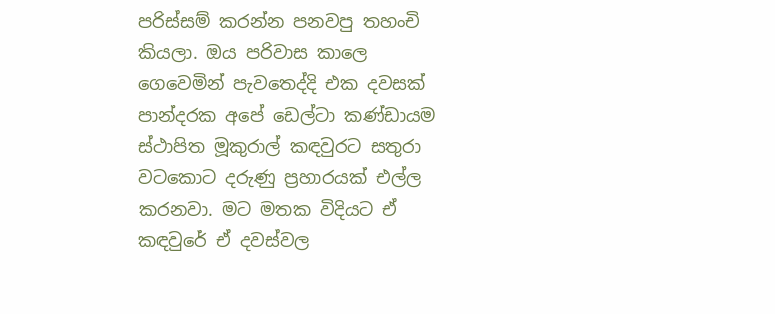පරිස්සම් කරන්න පනවපු තහංචි කියලා. ඔය පරිවාස කාලෙ ගෙවෙමින් පැවතෙද්දි එක දවසක් පාන්දරක අපේ ඩෙල්ටා කණ්ඩායම ස්ථාපිත මූකුරාල් කඳවුරට සතුරා වටකොට දරුණු ප්‍රහාරයක් එල්ල කරනවා. මට මතක විදියට ඒ කඳවුරේ ඒ දවස්වල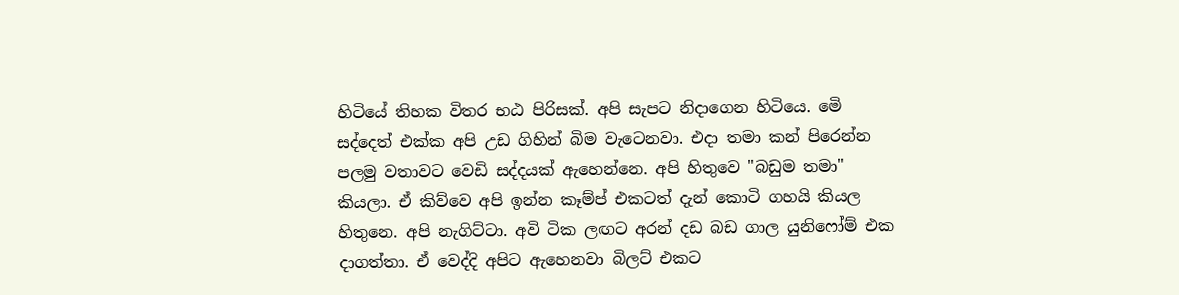හිටියේ තිහක විතර භඨ පිරිසක්. අපි සැපට නිදාගෙන හිටියෙ. මෙි සද්දෙත් එක්ක අපි උඩ ගිහින් බිම වැටෙනවා. එදා තමා කන් පිරෙන්න පලමු වතාවට වෙඩි සද්දයක් ඇහෙන්නෙ. අපි හිතුවෙ "බඩුම තමා" කියලා. ඒ කිව්වෙ අපි ඉන්න කෑම්ප් එකටත් දැන් කොටි ගහයි කියල හිතුනෙ. අපි නැගිට්ටා. අවි ටික ලඟට අරන් දඩ බඩ ගාල යුනිෆෝම් එක දාගත්තා. ඒ වෙද්දි අපිට ඇහෙනවා බිලට් එකට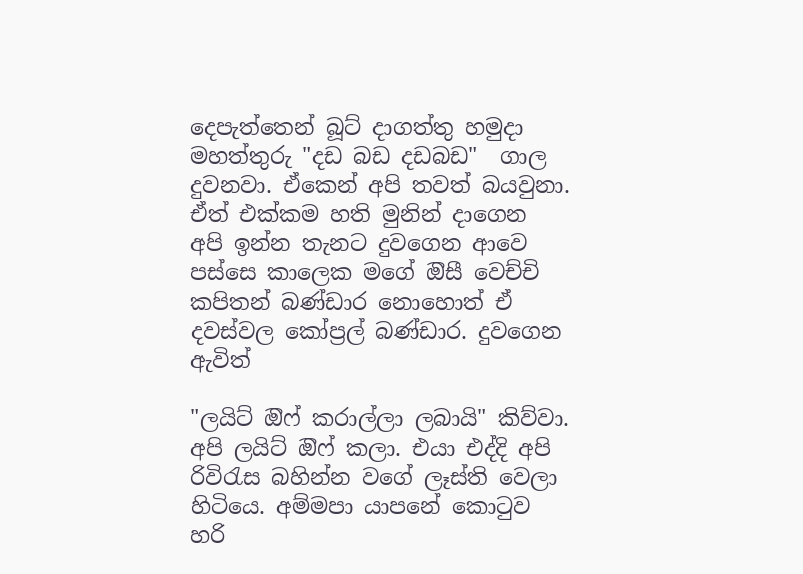දෙපැත්තෙන් බූට් දාගත්තු හමුදා මහත්තුරු "දඩ බඩ දඩබඩ"  ගාල දුවනවා. ඒකෙන් අපි තවත් බයවුනා. ඒත් එක්කම හති මුනින් දාගෙන අපි ඉන්න තැනට දුවගෙන ආවෙ පස්සෙ කාලෙක මගේ ඔිසී වෙච්චි කපිතන් බණ්ඩාර නොහොත් ඒ දවස්වල කෝප්‍රල් බණ්ඩාර. දුවගෙන ඇවිත්

"ලයිට් ඔිෆ් කරාල්ලා ලබායි" කිව්වා. අපි ලයිට් ඔිෆ් කලා. එයා එද්දි අපි රිවිරැස බහින්න වගේ ලෑස්ති වෙලා හිටියෙ. අම්මපා යාපනේ කොටුව හරි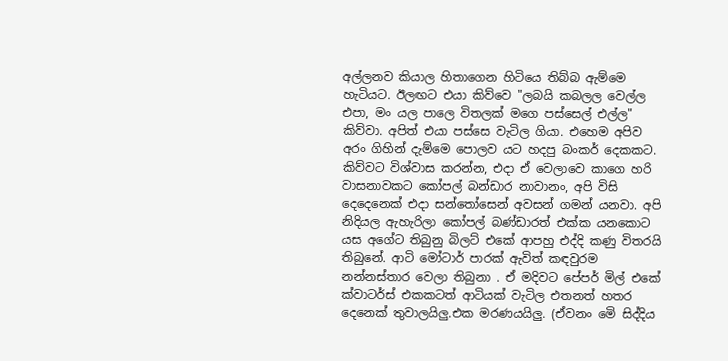අල්ලනව කියාල හිතාගෙන හිටියෙ තිබ්බ ඇම්මෙ හැටියට. ඊලඟට එයා කිව්වෙ "ලබයි කබලල වෙල්ල එපා, මං යල පාලෙ විතලක් මගෙ පස්සෙල් එල්ල" කිව්වා. අපිත් එයා පස්සෙ වැටිල ගියා. එහෙම අපිව අරං ගිහින් දැම්මෙ පොලව යට හදපු බංකර් දෙකකට. කිව්වට විශ්වාස කරන්න, එදා ඒ වෙලාවෙ කාගෙ හරි වාසනාවකට කෝපල් බන්ඩාර නාවානං, අපි විසි දෙදෙනෙක් එදා සන්තෝසෙන් අවසන් ගමන් යනවා. අපි නිදියල ඇහැරිලා කෝපල් බණ්ඩාරත් එක්ක යනකොට යස අගේට තිබුනු බිලට් එකේ ආපහු එද්දි කණු විතරයි තිබුනේ. ආටි මෝටාර් පාරක් ඇවිත් කඳවුරම නන්නස්තාර වෙලා තිබුනා . ඒ මදිවට පේපර් මිල් එකේ ක්වාටර්ස් එකකටත් ආටියක් වැටිල එතනත් හතර දෙනෙක් තුවාලයිලු.එක මරණයයිලු. (ඒවනං මෙි සිද්දිය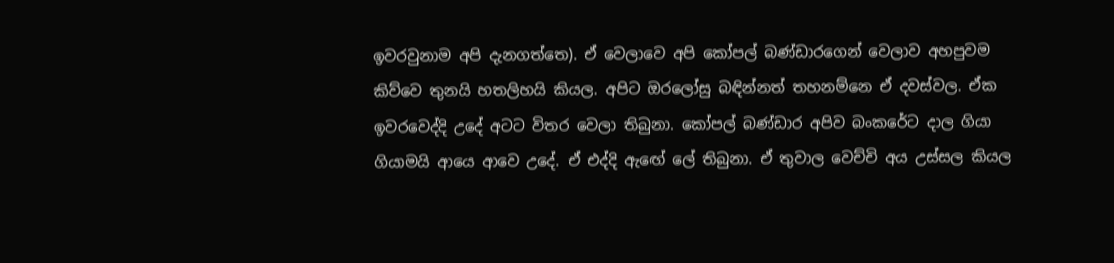ඉවරවුනාම අපි දැනගත්තෙ). ඒ වෙලාවෙ අපි කෝපල් බණ්ඩාරගෙන් වෙලාව අහපුවම කිව්වෙ තුනයි හතලිහයි කියල. අපිට ඔරලෝසු බඳින්නත් තහනම්නෙ ඒ දවස්වල. ඒක ඉවරවෙද්දි උදේ අටට විතර වෙලා තිබුනා. කෝපල් බණ්ඩාර අපිව බංකරේට දාල ගියා ගියාමයි ආයෙ ආවෙ උදේ. ඒ එද්දි ඇඟේ ලේ තිබුනා. ඒ තුවාල වෙච්චි අය උස්සල කියල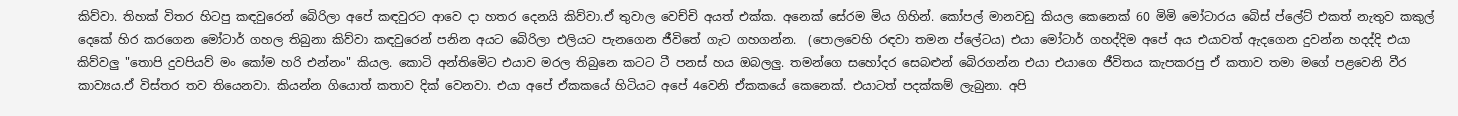කිව්වා. තිහක් විතර හිටපු කඳවුරෙන් බෙිරිලා අපේ කඳවුරට ආවෙ දා හතර දෙනයි කිව්වා.ඒ තුවාල වෙච්චි අයත් එක්ක. අනෙක් සේරම මිය ගිහින්. කෝපල් මානවඩු කියල කෙනෙක් 60 මිමි මෝටාරය බෙිස් ප්ලේට් එකත් නැතුව කකුල් දෙකේ හිර කරගෙන මෝටාර් ගහල තිබුනා කිව්වා කඳවුරෙන් පනින අයට බෙිරිලා එලියට පැනගෙන ජීවිතේ ගැට ගහගන්න.  (පොලවෙහි රඳවා තමන ප්ලේටය) එයා මෝටාර් ගහද්දිම අපේ අය එයාවත් ඇදගෙන දුවන්න හදද්දි එයා කිව්වලු "තොපි දුවපියව් මං කෝම හරි එන්නං" කියල. කොටි අන්තිමෙිට එයාව මරල තිබුනෙ කටට ටී පනස් හය ඔබලලු. තමන්ගෙ සහෝදර සෙබළුන් බෙිරගන්න එයා එයාගෙ ජීවිතය කැපකරපු ඒ කතාව තමා මගේ පළවෙනි වීර කාව්‍යය.ඒ විස්තර තව තියෙනවා. කියන්න ගියොත් කතාව දික් වෙනවා. එයා අපේ ඒකකයේ හිටියට අපේ 4වෙනි ඒකකයේ කෙනෙක්. එයාටත් පදක්කම් ලැබුනා. අපි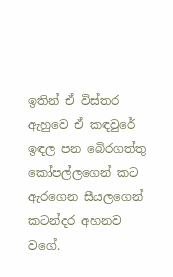ඉතින් ඒ විස්තර ඇහුවෙ ඒ කඳවුරේ ඉඳල පන බෙිරගත්තු කෝපල්ලගෙන් කට ඇරගෙන සීයලගෙන් කටන්දර අහනව වගේ.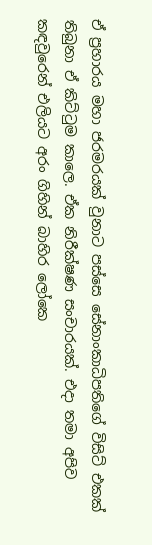ඒ ප්‍රහාරය මහා ජරමරයක් වුනාට පස්සෙ සේනාංකාධිපතිගේ විසිට් එකක් තිබුනා ඒ කිට්ටුම කාලෙ. ඒක නිරීක්ෂණ සංචාරයක්. එදා තමා අපිව කඳවුරෙන් එලියට අරං ගිහින් බාහිර ලෝකෙ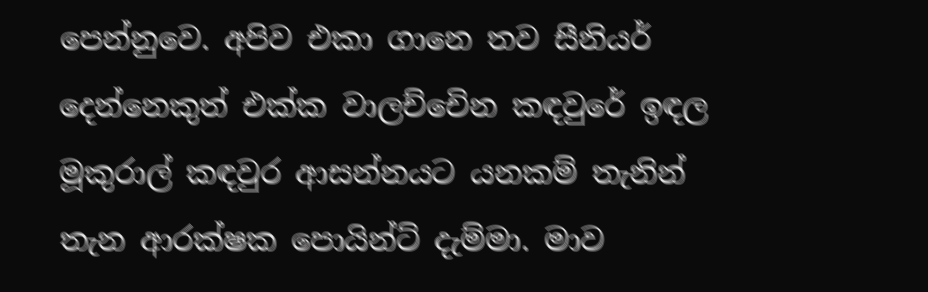පෙන්නුවෙ. අපිව එකා ගානෙ තව සීනියර් දෙන්නෙකුත් එක්ක වාලච්චෙින කඳවුරේ ඉඳල මූකුරාල් කඳවුර ආසන්නයට යනකම් තැනින් තැන ආරක්ෂක පොයින්ට් දැම්මා. මාව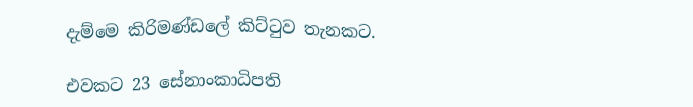දැම්මෙ කිරිමණ්ඩලේ කිට්ටුව තැනකට.

එවකට 23 සේනාංකාධිපති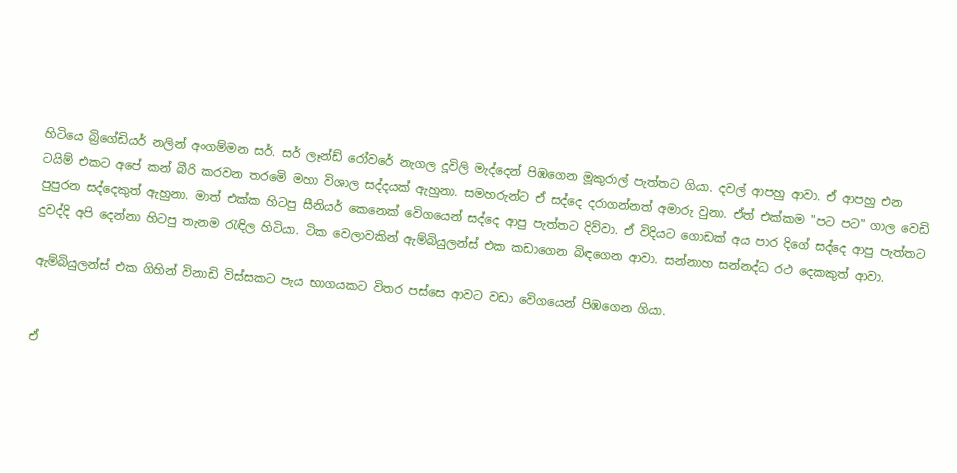හිටියෙ බ්‍රිගේඩියර් නලින් අංගම්මන සර්. සර් ලෑන්ඩ් රෝවරේ නැගල දූවිලි මැද්දෙන් පිඹගෙන මූකුරාල් පැත්තට ගියා. දවල් ආපහු ආවා. ඒ ආපහු එන ටයිම් එකට අපේ කන් බීරි කරවන තරමෙි මහා විශාල සද්දයක් ඇහුනා. සමහරුන්ට ඒ සද්දෙ දරාගන්නත් අමාරු වුනා. ඒත් එක්කම "පට පට" ගාල වෙඩි පුපුරන සද්දෙකුත් ඇහුනා. මාත් එක්ක හිටපු සීනියර් කෙනෙක් වෙිගයෙන් සද්දෙ ආපු පැත්තට දිව්වා. ඒ විදියට ගොඩක් අය පාර දිගේ සද්දෙ ආපු පැත්තට දුවද්දි අපි දෙන්නා හිටපු තැනම රැඳිල හිටියා. ටික වෙලාවකින් ඇම්බියුලන්ස් එක කඩාගෙන බිඳගෙන ආවා. සන්නාහ සන්නද්ධ රථ දෙකකුත් ආවා.

ඇම්බියුලන්ස් එක ගිහින් විනාඩි විස්සකට පැය භාගයකට විතර පස්සෙ ආවට වඩා වෙිගයෙන් පිඹගෙන ගියා.


ඒ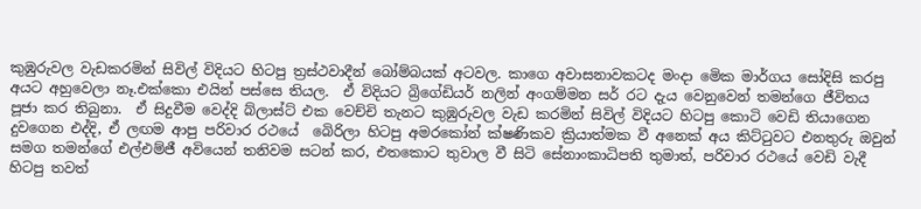කුඹුරුවල වැඩකරමින් සිවිල් විදියට හිටපු ත්‍රස්ථවාදීන් බෝම්බයක් අටවල. කාගෙ අවාසනාවකටද මංදා මෙික මාර්ගය සෝදිසි කරපු අයට අහුවෙලා නෑ.එක්කො එයින් පස්සෙ තියල.  ඒ විදියට බ්‍රිගේඩියර් නලින් අංගම්මන සර් රට දැය වෙනුවෙන් තමන්ගෙ ජීවිතය පූජා කර තිබුනා.  ඒ සිදුවීම වෙද්දි බ්ලාස්ට් එක වෙච්චි තැනට කුඹුරුවල වැඩ කරමින් සිවිල් විදියට හිටපු කොටි වෙඩි තියාගෙන දුවගෙන එද්දි, ඒ ලඟම ආපු පරිවාර රථයේ  බෙිරිලා හිටපු අමරකෝන් ක්ෂණිකව ක්‍රියාත්මක වී අනෙක් අය කිට්ටුවට එනතුරු ඔවුන් සමග තමන්ගේ එල්එම්ජී අවියෙන් තනිවම සටන් කර, එතකොට තුවාල වී සිටි සේනාංකාධිපති තුමාත්, පරිවාර රථයේ වෙඩි වැදී හිටපු තවත්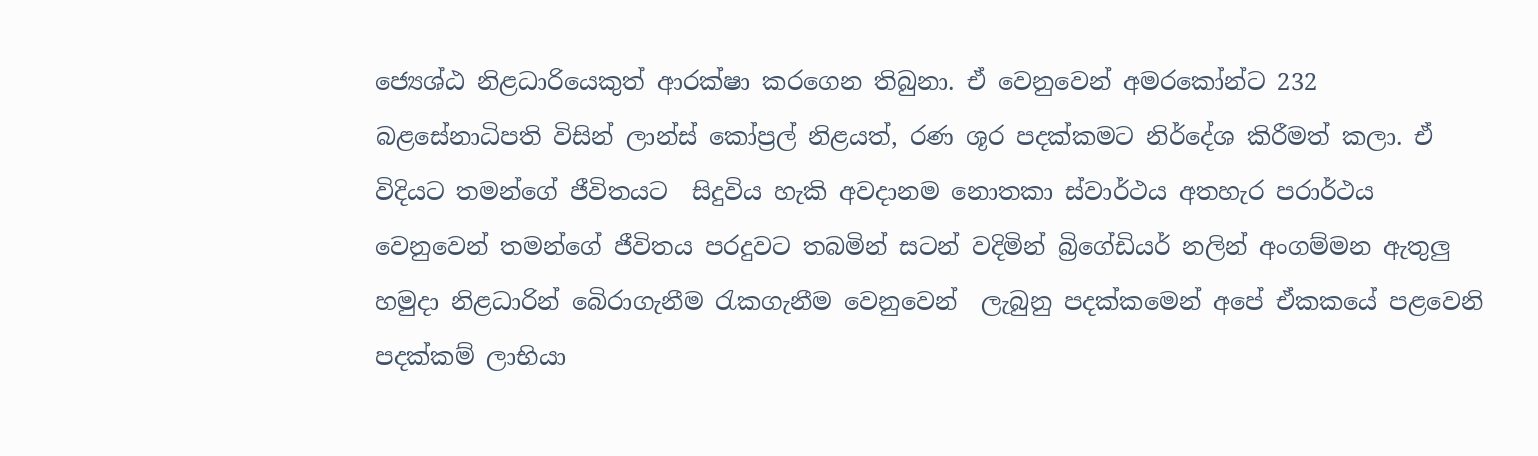ජ්‍යෙශ්ඨ නිළධාරියෙකුත් ආරක්ෂා කරගෙන තිබුනා. ඒ වෙනුවෙන් අමරකෝන්ට 232 බළසේනාධිපති විසින් ලාන්ස් කෝප්‍රල් නිළයත්, රණ ශූර පදක්කමට නිර්දේශ කිරීමත් කලා. ඒ විදියට තමන්ගේ ජීවිතයට  සිදුවිය හැකි අවදානම නොතකා ස්වාර්ථය අතහැර පරාර්ථය වෙනුවෙන් තමන්ගේ ජීවිතය පරදුවට තබමින් සටන් වදිමින් බ්‍රිගේඩියර් නලින් අංගම්මන ඇතුලු හමුදා නිළධාරින් බෙිරාගැනීම රැකගැනීම වෙනුවෙන්  ලැබුනු පදක්කමෙන් අපේ ඒකකයේ පළවෙනි පදක්කම් ලාභියා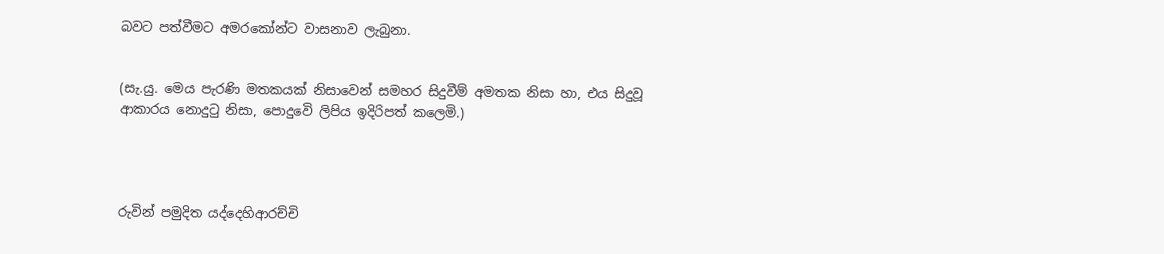බවට පත්වීමට අමරකෝන්ට වාසනාව ලැබුනා.


(සැ.යු. මෙය පැරණි මතකයක් නිසාවෙන් සමහර සිදුවීම් අමතක නිසා හා, එය සිදුවූ ආකාරය නොදුටු නිසා, පොදුවෙි ලිපිය ඉදිරිපත් කලෙමි.)




රුවින් පමුදිත යද්දෙහිආරච්චි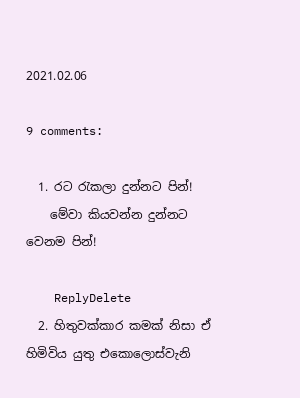2021.02.06

9 comments:

  1. රට රැකලා දුන්නට පින්!
    මේවා කියවන්න දුන්නට වෙනම පින්!

    ReplyDelete
  2. හිතුවක්කාර කමක් නිසා ඒ හිමිවිය යුතු එකොලොස්වැනි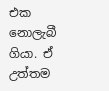එක නොලැබී ගියා. ඒ උත්තම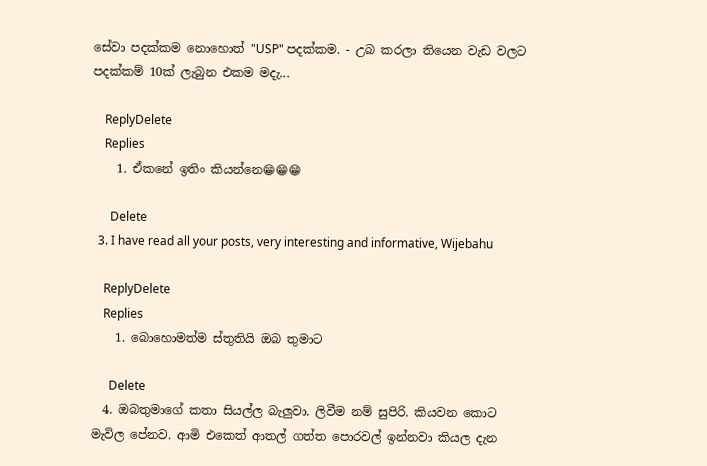සේවා පදක්කම නොහොත් "USP" පදක්කම. - උබ කරලා තියෙන වැඩ වලට පදක්කම් 10ක් ලැබුන එකම මදැ...

    ReplyDelete
    Replies
    1. ඒකනේ ඉතිං කියන්නෙ😁😁😁

      Delete
  3. I have read all your posts, very interesting and informative, Wijebahu

    ReplyDelete
    Replies
    1. බොහොමත්ම ස්තුතියි ඔබ තුමාට

      Delete
  4. ඔබතුමාගේ කතා සියල්ල බැලුවා. ලිවීම නම් සුපිරි. කියවන කොට මැවිල පේනව. ආමි එකෙත් ආතල් ගත්ත පොරවල් ඉන්නවා කියල දැන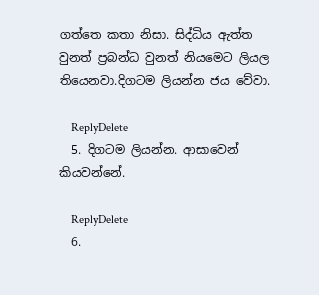ගත්තෙ කතා නිසා. සිද්ධිය ඇත්ත වුනත් ප්‍රබන්ධ වුනත් නියමෙට ලියල තියෙනවා.දිගටම ලියන්න ජය වේවා.

    ReplyDelete
  5. දිගටම ලියන්න. ආසාවෙන් කියවන්නේ.

    ReplyDelete
  6.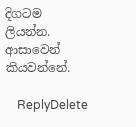දිගටම ලියන්න. ආසාවෙන් කියවන්නේ.

    ReplyDelete